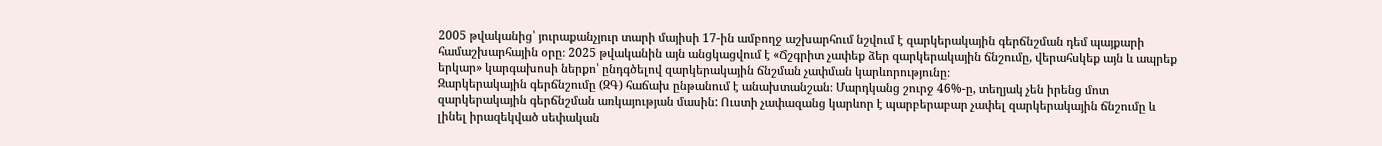2005 թվականից՝ յուրաքանչյուր տարի մայիսի 17-ին ամբողջ աշխարհում նշվում է զարկերակային գերճնշման դեմ պայքարի համաշխարհային օրը։ 2025 թվականին այն անցկացվում է «Ճշգրիտ չափեք ձեր զարկերակային ճնշումը, վերահսկեք այն և ապրեք երկար» կարգախոսի ներքո՝ ընդգծելով զարկերակային ճնշման չափման կարևորությունը։
Զարկերակային գերճնշումը (ԶԳ) հաճախ ընթանում է անախտանշան։ Մարդկանց շուրջ 46%-ը, տեղյակ չեն իրենց մոտ զարկերակային գերճնշման առկայության մասին: Ուստի չափազանց կարևոր է պարբերաբար չափել զարկերակային ճնշումը և լինել իրազեկված սեփական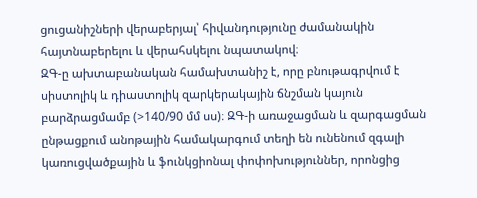ցուցանիշների վերաբերյալ՝ հիվանդությունը ժամանակին հայտնաբերելու և վերահսկելու նպատակով։
ԶԳ-ը ախտաբանական համախտանիշ է, որը բնութագրվում է սիստոլիկ և դիաստոլիկ զարկերակային ճնշման կայուն բարձրացմամբ (>140/90 մմ սս)։ ԶԳ-ի առաջացման և զարգացման ընթացքում անոթային համակարգում տեղի են ունենում զգալի կառուցվածքային և ֆունկցիոնալ փոփոխություններ, որոնցից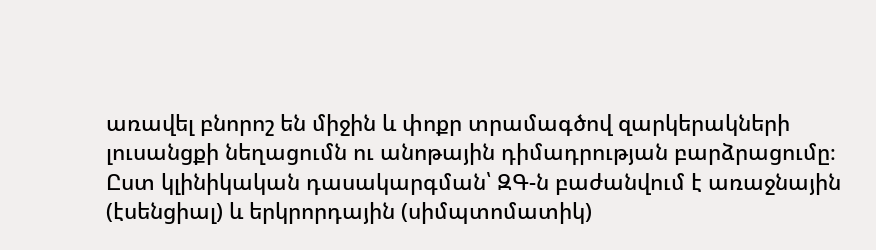առավել բնորոշ են միջին և փոքր տրամագծով զարկերակների լուսանցքի նեղացումն ու անոթային դիմադրության բարձրացումը։
Ըստ կլինիկական դասակարգման՝ ԶԳ-ն բաժանվում է առաջնային (էսենցիալ) և երկրորդային (սիմպտոմատիկ)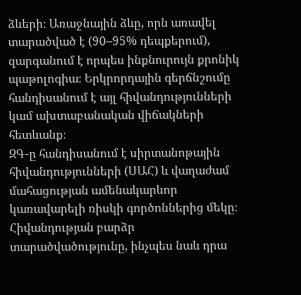ձևերի։ Առաջնային ձևը, որն առավել տարածված է (90–95% դեպքերում), զարգանում է որպես ինքնուրույն քրոնիկ պաթոլոգիա։ Երկրորդային գերճնշումը հանդիսանում է այլ հիվանդությունների կամ ախտաբանական վիճակների հետևանք։
ԶԳ-ը հանդիսանում է սիրտանոթային հիվանդությունների (ՍԱՀ) և վաղաժամ մահացության ամենակարևոր կառավարելի ռիսկի գործոններից մեկը։ Հիվանդության բարձր տարածվածությունը, ինչպես նաև դրա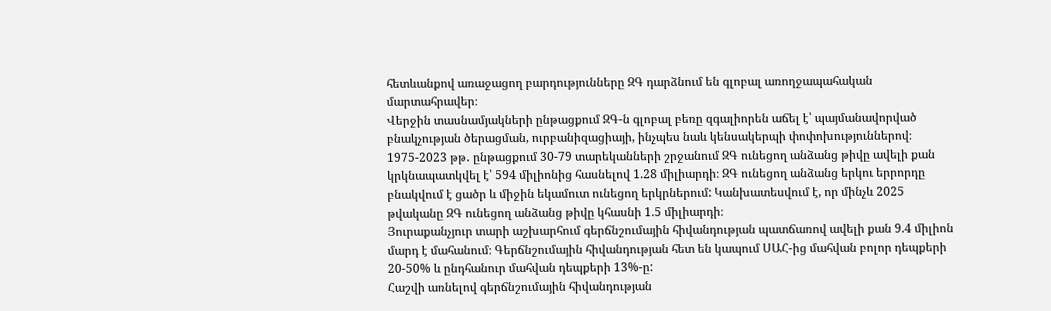հետևանքով առաջացող բարդությունները ԶԳ դարձնում են գլոբալ առողջապահական մարտահրավեր։
Վերջին տասնամյակների ընթացքում ԶԳ-ն գլոբալ բեռը զգալիորեն աճել է՝ պայմանավորված բնակչության ծերացման, ուրբանիզացիայի, ինչպես նաև կենսակերպի փոփոխություններով։ 1975-2023 թթ․ ընթացքում 30-79 տարեկանների շրջանում ԶԳ ունեցող անձանց թիվը ավելի քան կրկնապատկվել է՝ 594 միլիոնից հասնելով 1.28 միլիարդի։ ԶԳ ունեցող անձանց երկու երրորդը բնակվում է ցածր և միջին եկամուտ ունեցող երկրներում: Կանխատեսվում է, որ մինչև 2025 թվականը ԶԳ ունեցող անձանց թիվը կհասնի 1.5 միլիարդի։
Յուրաքանչյուր տարի աշխարհում գերճնշումային հիվանդության պատճառով ավելի քան 9.4 միլիոն մարդ է մահանում։ Գերճնշումային հիվանդության հետ են կապում ՍԱՀ-ից մահվան բոլոր դեպքերի 20-50% և ընդհանուր մահվան դեպքերի 13%-ը:
Հաշվի առնելով գերճնշումային հիվանդության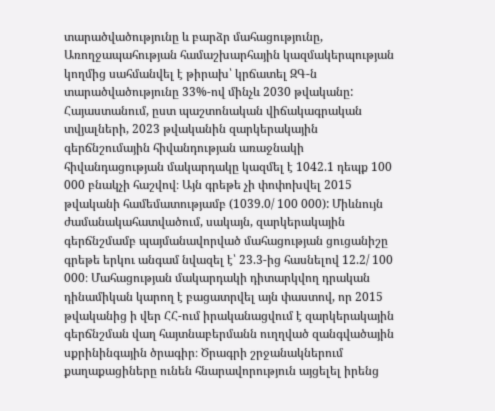տարածվածությունը և բարձր մահացությունը, Առողջապահության համաշխարհային կազմակերպության կողմից սահմանվել է թիրախ՝ կրճատել ԶԳ-ն տարածվածությունը 33%-ով մինչև 2030 թվականը:
Հայաստանում, ըստ պաշտոնական վիճակագրական տվյալների, 2023 թվականին զարկերակային գերճնշումային հիվանդության առաջնակի հիվանդացության մակարդակը կազմել է 1042.1 դեպք 100 000 բնակչի հաշվով։ Այն գրեթե չի փոփոխվել 2015 թվականի համեմատությամբ (1039.0/ 100 000): Միևնույն ժամանակահատվածում, սակայն, զարկերակային գերճնշմամբ պայմանավորված մահացության ցուցանիշը գրեթե երկու անգամ նվազել է՝ 23.3-ից հասնելով 12.2/ 100 000։ Մահացության մակարդակի դիտարկվող դրական դինամիկան կարող է բացատրվել այն փաստով, որ 2015 թվականից ի վեր ՀՀ-ում իրականացվում է զարկերակային գերճնշման վաղ հայտնաբերմանն ուղղված զանգվածային սքրինինգային ծրագիր։ Ծրագրի շրջանակներում քաղաքացիները ունեն հնարավորություն այցելել իրենց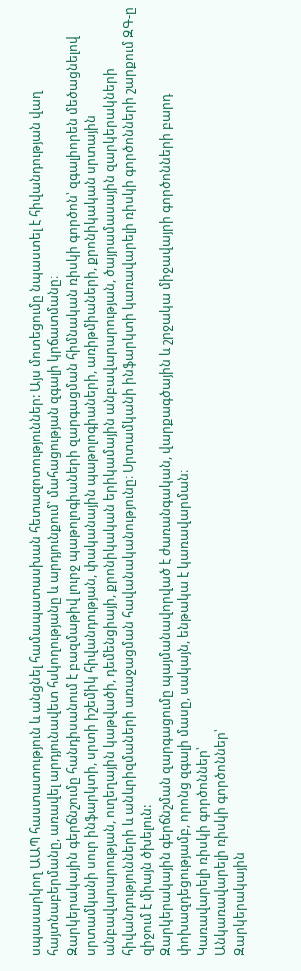սպասարկող ԱԱՊ հաստատություն և անցնել համապատասխան հետազոտություններ: Այս մոտեցումը նպաստել է հիվանդության վաղ հայտնաբերմանը, առավել արդյունավետ հսկողությանը և արդյունքում՝ մահացության զգալի կրճատմանը։
Զարկերակային գերճնշումը հանդիսանում է բազմաթիվ լուրջ պաթոլոգիաների զարգացման հիմնական ռիսկի գործոն՝ զգալիորեն մեծացնելով սրտամկանի սուր ինֆարկտի, սրտի իշեմիկ հիվանդության, փականային պաթոլոգիաների, առիթմիաների, քրոնիկական սրտային անբավարարության, ուղեղային կաթվածի, դեմենցիայի, քրոնիկական երիկամային անբավարարության, ծայրամասային զարկերակների հիվանդությունների և անևրիզմաների առաջացման հավանականությունը։ Սրտամկանի ինֆարկտի կառավարելի ռիսկի գործոնների շարքում ԶԳ-ը զիջում է միայն ծխելուն:
Զարկերակային գերճնշման զարգացումը պայմանավորված է ժառանգական, վարքագծային և շրջակա միջավայրի գործոնների բարդ փոխազդեցությամբ, որոնց զգալի մասը, սակայն, ենթակա է կառավարման։
Կառավարելի ռիսկի գործոններ՝
Անկառավարելի ռիսկի գործոններ՝
Զարկերակային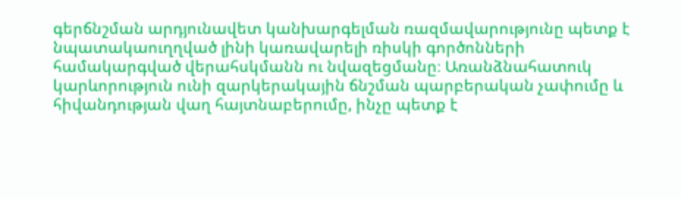գերճնշման արդյունավետ կանխարգելման ռազմավարությունը պետք է նպատակաուղղված լինի կառավարելի ռիսկի գործոնների համակարգված վերահսկմանն ու նվազեցմանը։ Առանձնահատուկ կարևորություն ունի զարկերակային ճնշման պարբերական չափումը և հիվանդության վաղ հայտնաբերումը, ինչը պետք է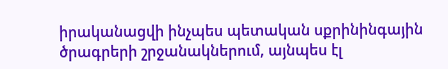իրականացվի ինչպես պետական սքրինինգային ծրագրերի շրջանակներում, այնպես էլ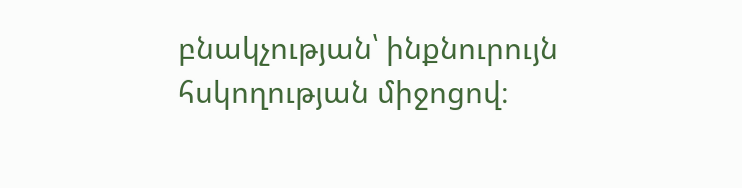բնակչության՝ ինքնուրույն հսկողության միջոցով։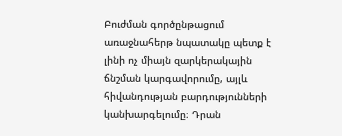Բուժման գործընթացում առաջնահերթ նպատակը պետք է լինի ոչ միայն զարկերակային ճնշման կարգավորումը, այլև հիվանդության բարդությունների կանխարգելումը։ Դրան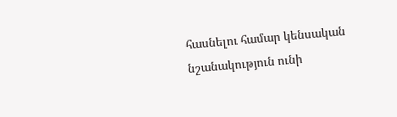հասնելու համար կենսական նշանակություն ունի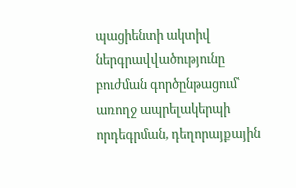պացիենտի ակտիվ ներգրավվածությունը բուժման գործընթացում՝ առողջ ապրելակերպի որդեգրման, դեղորայքային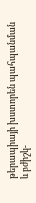թերապիայի խստորեն պահպանման և բժիշկ-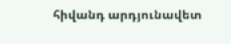հիվանդ արդյունավետ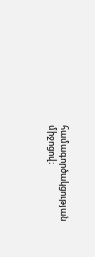համագործակցության միջոցով։